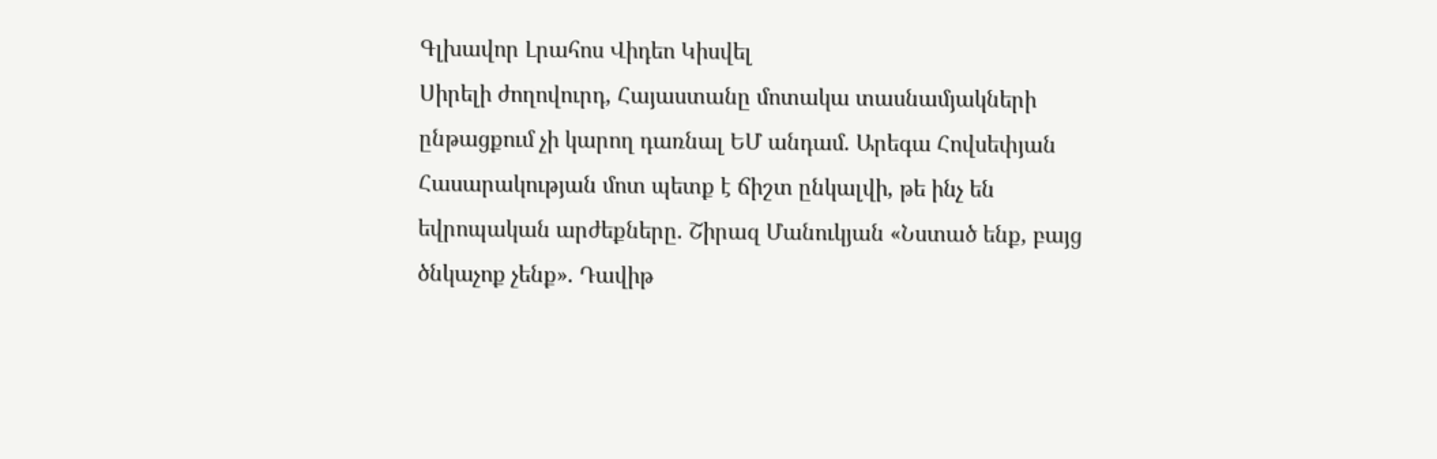Գլխավոր Լրահոս Վիդեո Կիսվել
Սիրելի ժողովուրդ, Հայաստանը մոտակա տասնամյակների ընթացքում չի կարող դառնալ ԵՄ անդամ. Արեգա Հովսեփյան Հասարակության մոտ պետք է ճիշտ ընկալվի, թե ինչ են եվրոպական արժեքները. Շիրազ Մանուկյան «Նստած ենք, բայց ծնկաչոք չենք». Դավիթ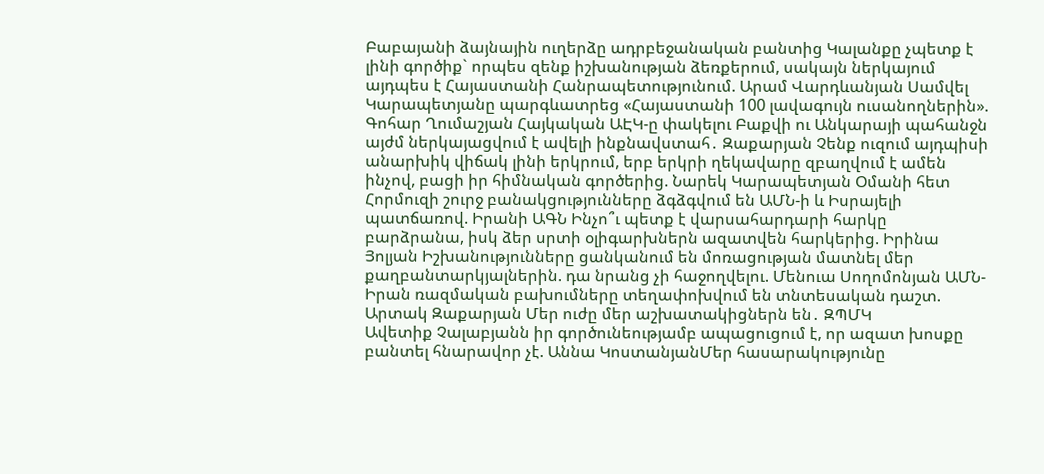Բաբայանի ձայնային ուղերձը ադրբեջանական բանտից Կալանքը չպետք է լինի գործիք` որպես զենք իշխանության ձեռքերում, սակայն ներկայում այդպես է Հայաստանի Հանրապետությունում. Արամ Վարդևանյան Սամվել Կարապետյանը պարգևատրեց «Հայաստանի 100 լավագույն ուսանողներին». Գոհար Ղումաշյան Հայկական ԱԷԿ-ը փակելու Բաքվի ու Անկարայի պահանջն այժմ ներկայացվում է ավելի ինքնավստահ․ Զաքարյան Չենք ուզում այդպիսի անարխիկ վիճակ լինի երկրում, երբ երկրի ղեկավարը զբաղվում է ամեն ինչով, բացի իր հիմնական գործերից. Նարեկ Կարապետյան Օմանի հետ Հորմուզի շուրջ բանակցությունները ձգձգվում են ԱՄՆ-ի և Իսրայելի պատճառով. Իրանի ԱԳՆ Ինչո՞ւ պետք է վարսահարդարի հարկը բարձրանա, իսկ ձեր սրտի օլիգարխներն ազատվեն հարկերից. Իրինա Յոլյան Իշխանությունները ցանկանում են մոռացության մատնել մեր քաղբանտարկյալներին. դա նրանց չի հաջողվելու. Մենուա Սողոմոնյան ԱՄՆ-Իրան ռազմական բախումները տեղափոխվում են տնտեսական դաշտ. Արտակ Զաքարյան Մեր ուժը մեր աշխատակիցներն են․ ԶՊՄԿ
Ավետիք Չալաբյանն իր գործունեությամբ ապացուցում է, որ ազատ խոսքը բանտել հնարավոր չէ. Աննա ԿոստանյանՄեր հասարակությունը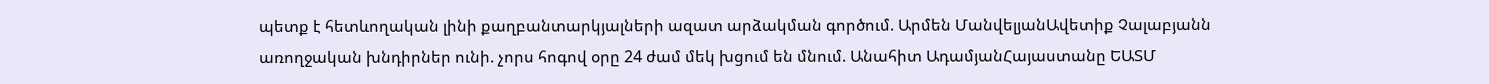պետք է հետևողական լինի քաղբանտարկյալների ազատ արձակման գործում. Արմեն ՄանվելյանԱվետիք Չալաբյանն առողջական խնդիրներ ունի. չորս հոգով օրը 24 ժամ մեկ խցում են մնում. Անահիտ ԱդամյանՀայաստանը ԵԱՏՄ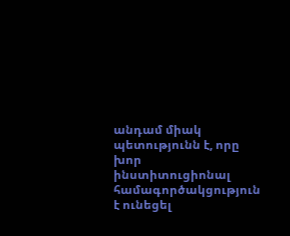անդամ միակ պետությունն է, որը խոր ինստիտուցիոնալ համագործակցություն է ունեցել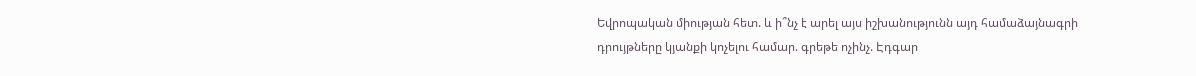Եվրոպական միության հետ. և ի՞նչ է արել այս իշխանությունն այդ համաձայնագրի դրույթները կյանքի կոչելու համար. գրեթե ոչինչ. Էդգար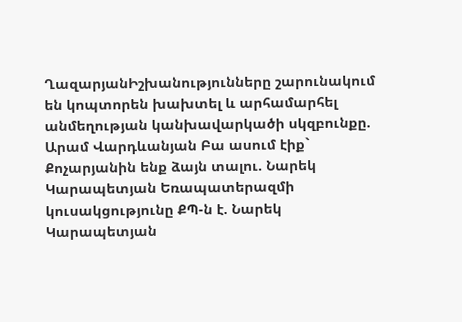ՂազարյանԻշխանությունները շարունակում են կոպտորեն խախտել և արհամարհել անմեղության կանխավարկածի սկզբունքը. Արամ Վարդևանյան Բա ասում էիք` Քոչարյանին ենք ձայն տալու. Նարեկ Կարապետյան Եռապատերազմի կուսակցությունը ՔՊ-ն է. Նարեկ Կարապետյան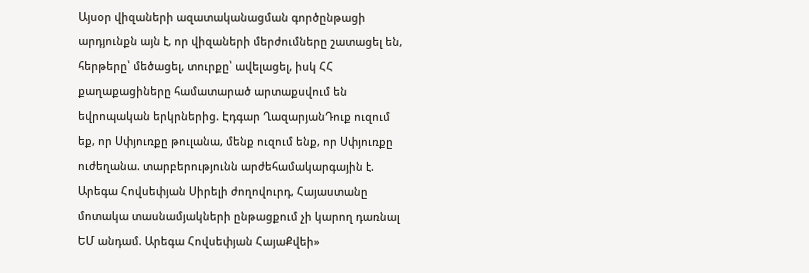Այսօր վիզաների ազատականացման գործընթացի արդյունքն այն է, որ վիզաների մերժումները շատացել են, հերթերը՝ մեծացել, տուրքը՝ ավելացել, իսկ ՀՀ քաղաքացիները համատարած արտաքսվում են եվրոպական երկրներից. Էդգար ՂազարյանԴուք ուզում եք, որ Սփյուռքը թուլանա, մենք ուզում ենք, որ Սփյուռքը ուժեղանա. տարբերությունն արժեհամակարգային է. Արեգա Հովսեփյան Սիրելի ժողովուրդ, Հայաստանը մոտակա տասնամյակների ընթացքում չի կարող դառնալ ԵՄ անդամ. Արեգա Հովսեփյան ՀայաՔվեի»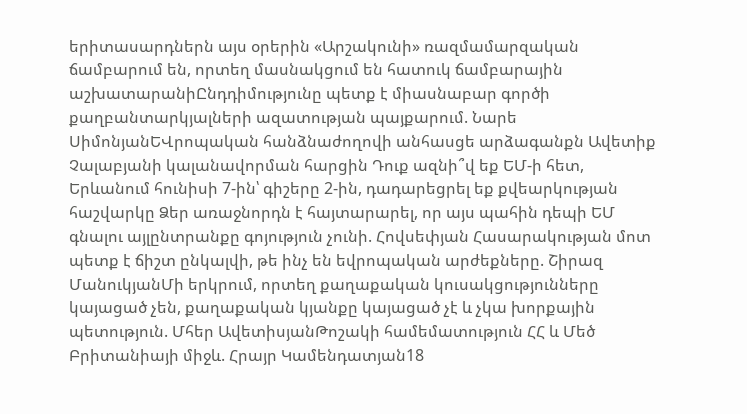երիտասարդներն այս օրերին «Արշակունի» ռազմամարզական ճամբարում են, որտեղ մասնակցում են հատուկ ճամբարային աշխատարանիԸնդդիմությունը պետք է միասնաբար գործի քաղբանտարկյալների ազատության պայքարում. Նարե ՍիմոնյանԵՎրոպական հանձնաժողովի անհասցե արձագանքն Ավետիք Չալաբյանի կալանավորման հարցին Դուք ազնի՞վ եք ԵՄ-ի հետ, Երևանում հունիսի 7-ին՝ գիշերը 2-ին, դադարեցրել եք քվեարկության հաշվարկը Ձեր առաջնորդն է հայտարարել, որ այս պահին դեպի ԵՄ գնալու այլընտրանքը գոյություն չունի. Հովսեփյան Հասարակության մոտ պետք է ճիշտ ընկալվի, թե ինչ են եվրոպական արժեքները. Շիրազ ՄանուկյանՄի երկրում, որտեղ քաղաքական կուսակցությունները կայացած չեն, քաղաքական կյանքը կայացած չէ և չկա խորքային պետություն. Մհեր ԱվետիսյանԹոշակի համեմատություն ՀՀ և Մեծ Բրիտանիայի միջև. Հրայր Կամենդատյան18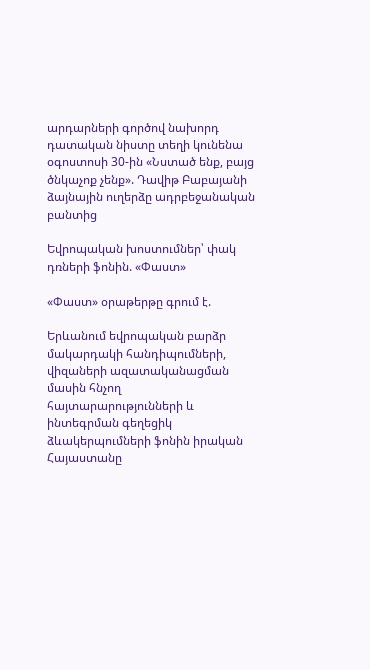արդարների գործով նախորդ դատական նիստը տեղի կունենա օգոստոսի 30-ին «Նստած ենք, բայց ծնկաչոք չենք». Դավիթ Բաբայանի ձայնային ուղերձը ադրբեջանական բանտից

Եվրոպական խոստումներ՝ փակ դռների ֆոնին. «Փաստ»

«Փաստ» օրաթերթը գրում է.

Երևանում եվրոպական բարձր մակարդակի հանդիպումների, վիզաների ազատականացման մասին հնչող հայտարարությունների և ինտեգրման գեղեցիկ ձևակերպումների ֆոնին իրական Հայաստանը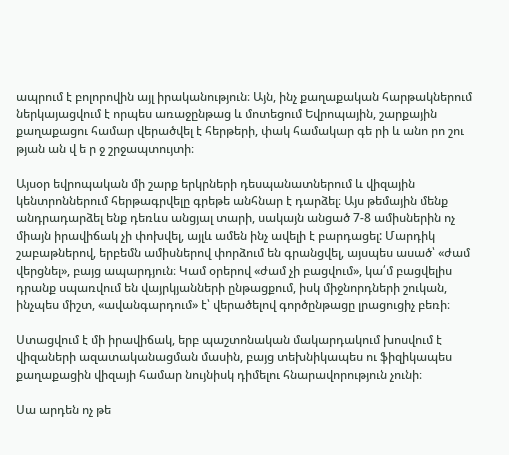ապրում է բոլորովին այլ իրականություն։ Այն, ինչ քաղաքական հարթակներում ներկայացվում է որպես առաջընթաց և մոտեցում Եվրոպային, շարքային քաղաքացու համար վերածվել է հերթերի, փակ համակար գե րի և անո րո շու թյան ան վ ե ր ջ շրջապտույտի։

Այսօր եվրոպական մի շարք երկրների դեսպանատներում և վիզային կենտրոններում հերթագրվելը գրեթե անհնար է դարձել։ Այս թեմային մենք անդրադարձել ենք դեռևս անցյալ տարի, սակայն անցած 7-8 ամիսներին ոչ միայն իրավիճակ չի փոխվել, այլև ամեն ինչ ավելի է բարդացել: Մարդիկ շաբաթներով, երբեմն ամիսներով փորձում են գրանցվել, այսպես ասած՝ «ժամ վերցնել», բայց ապարդյուն։ Կամ օրերով «ժամ չի բացվում», կա՛մ բացվելիս դրանք սպառվում են վայրկյանների ընթացքում, իսկ միջնորդների շուկան, ինչպես միշտ, «ավանգարդում» է՝ վերածելով գործընթացը լրացուցիչ բեռի։

Ստացվում է մի իրավիճակ, երբ պաշտոնական մակարդակում խոսվում է վիզաների ազատականացման մասին, բայց տեխնիկապես ու ֆիզիկապես քաղաքացին վիզայի համար նույնիսկ դիմելու հնարավորություն չունի։

Սա արդեն ոչ թե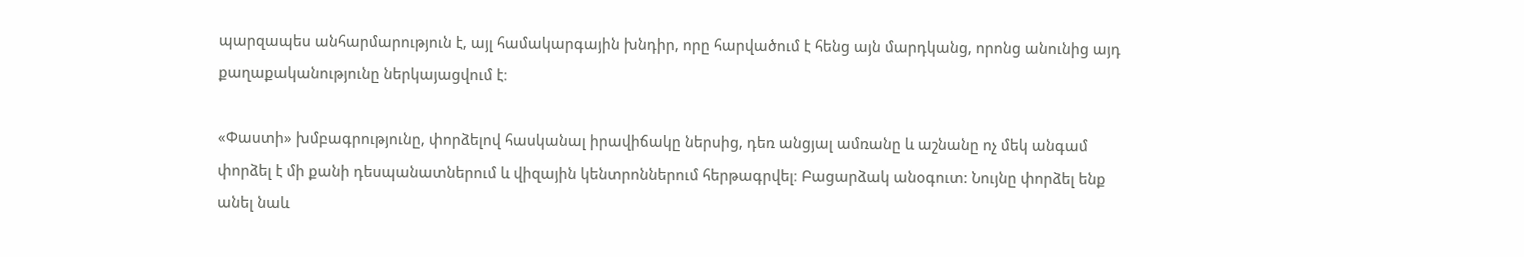պարզապես անհարմարություն է, այլ համակարգային խնդիր, որը հարվածում է հենց այն մարդկանց, որոնց անունից այդ քաղաքականությունը ներկայացվում է։

«Փաստի» խմբագրությունը, փորձելով հասկանալ իրավիճակը ներսից, դեռ անցյալ ամռանը և աշնանը ոչ մեկ անգամ փորձել է մի քանի դեսպանատներում և վիզային կենտրոններում հերթագրվել։ Բացարձակ անօգուտ: Նույնը փորձել ենք անել նաև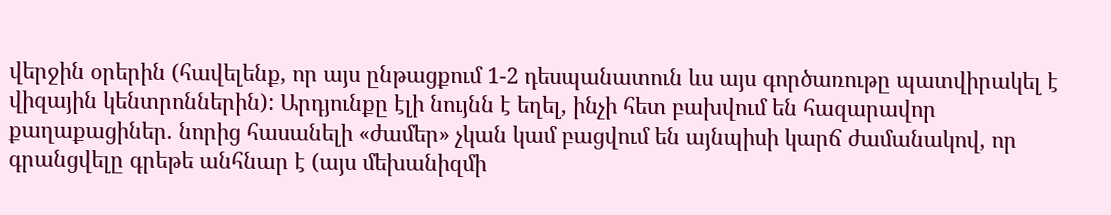վերջին օրերին (հավելենք, որ այս ընթացքում 1-2 դեսպանատուն ևս այս գործառութը պատվիրակել է վիզային կենտրոններին): Արդյունքը էլի նույնն է եղել, ինչի հետ բախվում են հազարավոր քաղաքացիներ. նորից հասանելի «ժամեր» չկան կամ բացվում են այնպիսի կարճ ժամանակով, որ գրանցվելը գրեթե անհնար է (այս մեխանիզմի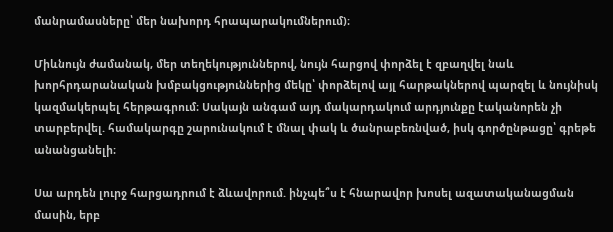մանրամասները՝ մեր նախորդ հրապարակումներում)։

Միևնույն ժամանակ, մեր տեղեկություններով, նույն հարցով փորձել է զբաղվել նաև խորհրդարանական խմբակցություններից մեկը՝ փորձելով այլ հարթակներով պարզել և նույնիսկ կազմակերպել հերթագրում։ Սակայն անգամ այդ մակարդակում արդյունքը էականորեն չի տարբերվել. համակարգը շարունակում է մնալ փակ և ծանրաբեռնված, իսկ գործընթացը՝ գրեթե անանցանելի։

Սա արդեն լուրջ հարցադրում է ձևավորում. ինչպե՞ս է հնարավոր խոսել ազատականացման մասին, երբ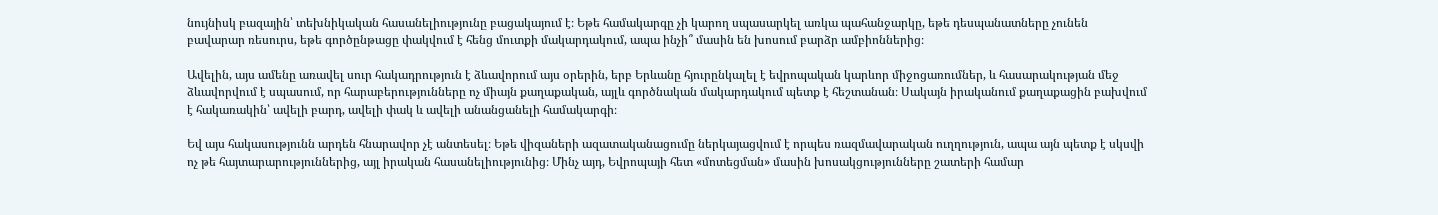նույնիսկ բազային՝ տեխնիկական հասանելիությունը բացակայում է։ Եթե համակարգը չի կարող սպասարկել առկա պահանջարկը, եթե դեսպանատները չունեն բավարար ռեսուրս, եթե գործընթացը փակվում է հենց մուտքի մակարդակում, ապա ինչի՞ մասին են խոսում բարձր ամբիոններից։

Ավելին, այս ամենը առավել սուր հակադրություն է ձևավորում այս օրերին, երբ Երևանը հյուրընկալել է եվրոպական կարևոր միջոցառումներ, և հասարակության մեջ ձևավորվում է սպասում, որ հարաբերությունները ոչ միայն քաղաքական, այլև գործնական մակարդակում պետք է հեշտանան։ Սակայն իրականում քաղաքացին բախվում է հակառակին՝ ավելի բարդ, ավելի փակ և ավելի անանցանելի համակարգի։

Եվ այս հակասությունն արդեն հնարավոր չէ անտեսել։ Եթե վիզաների ազատականացումը ներկայացվում է որպես ռազմավարական ուղղություն, ապա այն պետք է սկսվի ոչ թե հայտարարություններից, այլ իրական հասանելիությունից։ Մինչ այդ, Եվրոպայի հետ «մոտեցման» մասին խոսակցությունները շատերի համար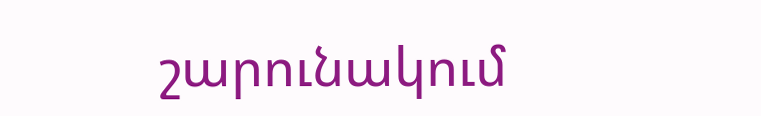շարունակում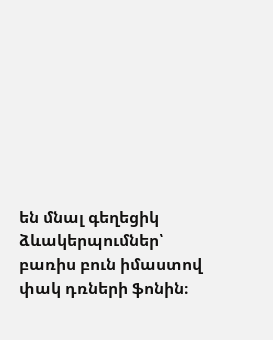են մնալ գեղեցիկ ձևակերպումներ՝ բառիս բուն իմաստով փակ դռների ֆոնին։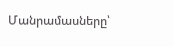Մանրամասները՝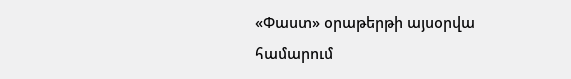«Փաստ» օրաթերթի այսօրվա համարում